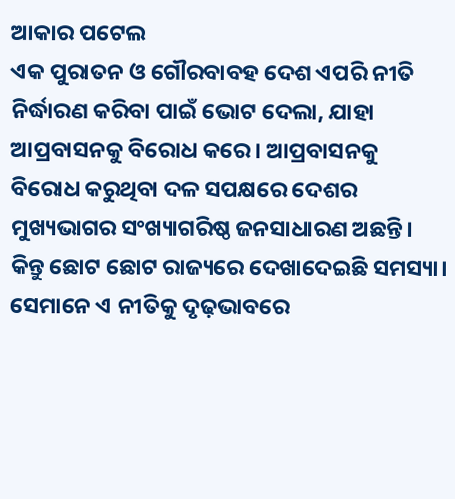ଆକାର ପଟେଲ
ଏକ ପୁରାତନ ଓ ଗୌରବାବହ ଦେଶ ଏପରି ନୀତି ନିର୍ଦ୍ଧାରଣ କରିବା ପାଇଁ ଭୋଟ ଦେଲା, ଯାହା ଆପ୍ରବାସନକୁ ବିରୋଧ କରେ। ଆପ୍ରବାସନକୁ ବିରୋଧ କରୁଥିବା ଦଳ ସପକ୍ଷରେ ଦେଶର ମୁଖ୍ୟଭାଗର ସଂଖ୍ୟାଗରିଷ୍ଠ ଜନସାଧାରଣ ଅଛନ୍ତି। କିନ୍ତୁ ଛୋଟ ଛୋଟ ରାଜ୍ୟରେ ଦେଖାଦେଇଛି ସମସ୍ୟା। ସେମାନେ ଏ ନୀତିକୁ ଦୃଢ଼ଭାବରେ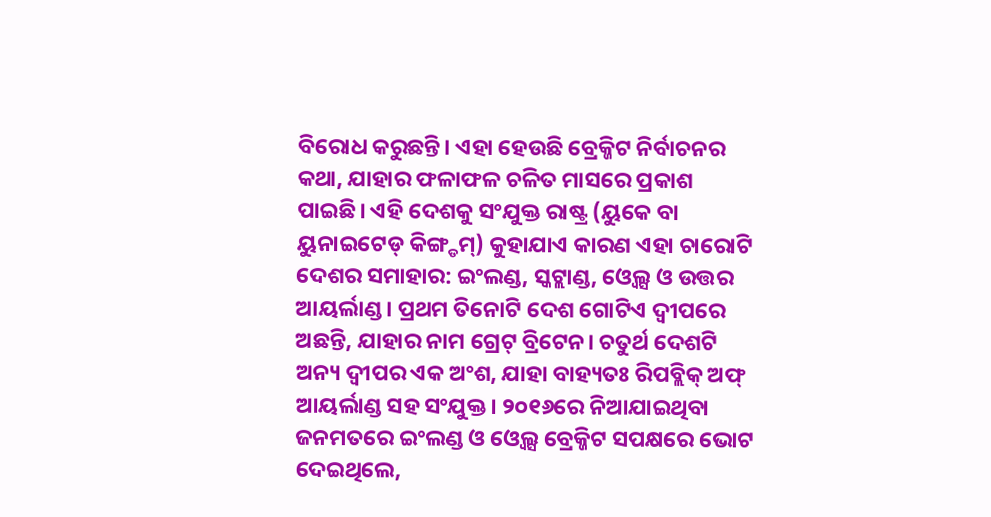ବିରୋଧ କରୁଛନ୍ତି। ଏହା ହେଉଛି ବ୍ରେକ୍ଜିଟ ନିର୍ବାଚନର କଥା, ଯାହାର ଫଳାଫଳ ଚଳିତ ମାସରେ ପ୍ରକାଶ ପାଇଛି। ଏହି ଦେଶକୁ ସଂଯୁକ୍ତ ରାଷ୍ଟ୍ର (ୟୁକେ ବା ୟୁନାଇଟେଡ୍ କିଙ୍ଗ୍ଡମ୍) କୁହାଯାଏ କାରଣ ଏହା ଚାରୋଟି ଦେଶର ସମାହାର: ଇଂଲଣ୍ଡ, ସ୍କଟ୍ଲାଣ୍ଡ, ଓ୍ବେଲ୍ସ ଓ ଉତ୍ତର ଆୟର୍ଲାଣ୍ଡ। ପ୍ରଥମ ତିନୋଟି ଦେଶ ଗୋଟିଏ ଦ୍ୱୀପରେ ଅଛନ୍ତି, ଯାହାର ନାମ ଗ୍ରେଟ୍ ବ୍ରିଟେନ। ଚତୁର୍ଥ ଦେଶଟି ଅନ୍ୟ ଦ୍ୱୀପର ଏକ ଅଂଶ, ଯାହା ବାହ୍ୟତଃ ରିପବ୍ଲିକ୍ ଅଫ୍ ଆୟର୍ଲାଣ୍ଡ ସହ ସଂଯୁକ୍ତ। ୨୦୧୬ରେ ନିଆଯାଇଥିବା ଜନମତରେ ଇଂଲଣ୍ଡ ଓ ଓ୍ବେଲ୍ସ ବ୍ରେକ୍ଜିଟ ସପକ୍ଷରେ ଭୋଟ ଦେଇଥିଲେ,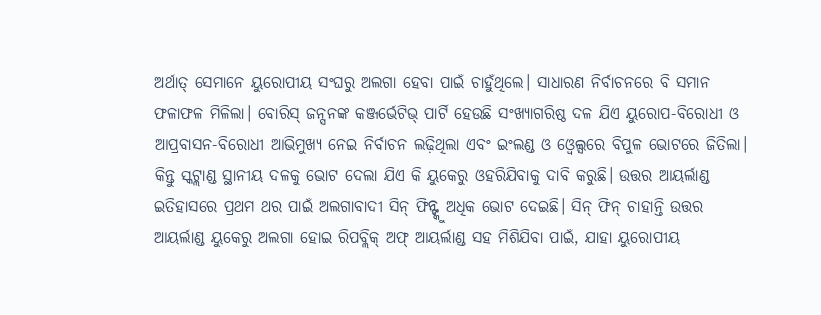ଅର୍ଥାତ୍ ସେମାନେ ୟୁରୋପୀୟ ସଂଘରୁ ଅଲଗା ହେବା ପାଇଁ ଚାହୁଁଥିଲେ। ସାଧାରଣ ନିର୍ବାଚନରେ ବି ସମାନ ଫଳାଫଳ ମିଳିଲା। ବୋରିସ୍ ଜନ୍ସନଙ୍କ କଞ୍ଜର୍ଭେଟିଭ୍ ପାର୍ଟି ହେଉଛି ସଂଖ୍ୟାଗରିଷ୍ଠ ଦଳ ଯିଏ ୟୁରୋପ-ବିରୋଧୀ ଓ ଆପ୍ରବାସନ-ବିରୋଧୀ ଆଭିମୁଖ୍ୟ ନେଇ ନିର୍ବାଚନ ଲଢ଼ିଥିଲା ଏବଂ ଇଂଲଣ୍ଡ ଓ ଓ୍ବେଲ୍ସରେ ବିପୁଳ ଭୋଟରେ ଜିତିଲା। କିନ୍ତୁ ସ୍କଟ୍ଲାଣ୍ଡ ସ୍ଥାନୀୟ ଦଳକୁ ଭୋଟ ଦେଲା ଯିଏ କି ୟୁକେରୁ ଓହରିଯିବାକୁ ଦାବି କରୁଛି। ଉତ୍ତର ଆୟର୍ଲାଣ୍ଡ ଇତିହାସରେ ପ୍ରଥମ ଥର ପାଇଁ ଅଲଗାବାଦୀ ସିନ୍ ଫିନ୍ଙ୍କୁ ଅଧିକ ଭୋଟ ଦେଇଛି। ସିନ୍ ଫିନ୍ ଚାହାନ୍ତି ଉତ୍ତର ଆୟର୍ଲାଣ୍ଡ ୟୁକେରୁ ଅଲଗା ହୋଇ ରିପବ୍ଲିକ୍ ଅଫ୍ ଆୟର୍ଲାଣ୍ଡ ସହ ମିଶିଯିବା ପାଇଁ, ଯାହା ୟୁରୋପୀୟ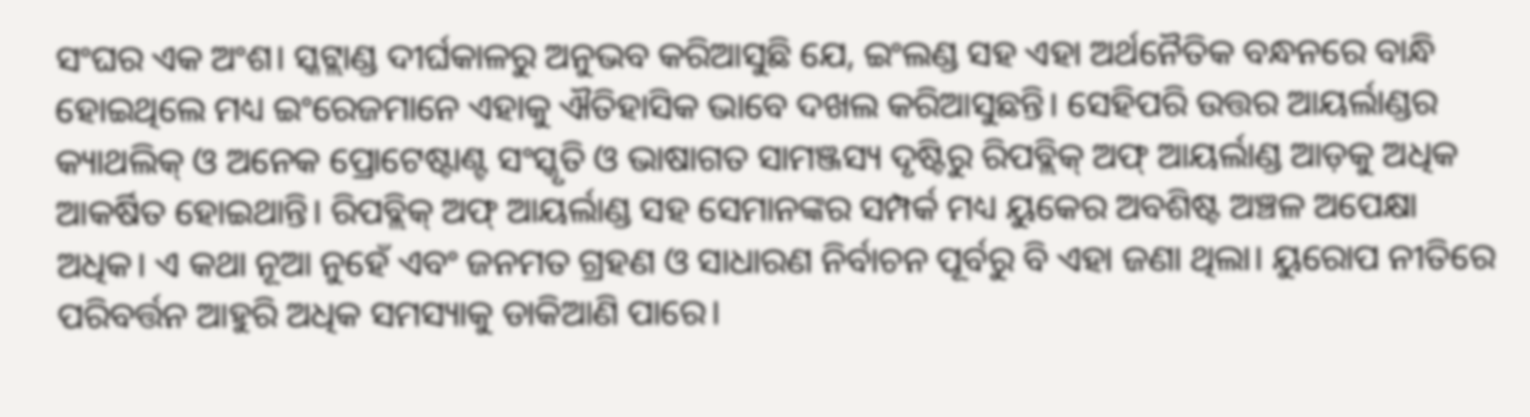ସଂଘର ଏକ ଅଂଶ। ସ୍କଟ୍ଲାଣ୍ଡ ଦୀର୍ଘକାଳରୁ ଅନୁଭବ କରିଆସୁଛି ଯେ, ଇଂଲଣ୍ଡ ସହ ଏହା ଅର୍ଥନୈତିକ ବନ୍ଧନରେ ବାନ୍ଧି ହୋଇଥିଲେ ମଧ୍ୟ ଇଂରେଜମାନେ ଏହାକୁ ଐତିହାସିକ ଭାବେ ଦଖଲ କରିଆସୁଛନ୍ତି। ସେହିପରି ଉତ୍ତର ଆୟର୍ଲାଣ୍ଡର କ୍ୟାଥଲିକ୍ ଓ ଅନେକ ପ୍ରୋଟେଷ୍ଟାଣ୍ଟ ସଂସ୍କୃତି ଓ ଭାଷାଗତ ସାମଞ୍ଜସ୍ୟ ଦୃଷ୍ଟିରୁ ରିପବ୍ଲିକ୍ ଅଫ୍ ଆୟର୍ଲାଣ୍ଡ ଆଡ଼କୁ ଅଧିକ ଆକର୍ଷିତ ହୋଇଥାନ୍ତି। ରିପବ୍ଲିକ୍ ଅଫ୍ ଆୟର୍ଲାଣ୍ଡ ସହ ସେମାନଙ୍କର ସମ୍ପର୍କ ମଧ୍ୟ ୟୁକେର ଅବଶିଷ୍ଟ ଅଞ୍ଚଳ ଅପେକ୍ଷା ଅଧିକ। ଏ କଥା ନୂଆ ନୁହେଁ ଏବଂ ଜନମତ ଗ୍ରହଣ ଓ ସାଧାରଣ ନିର୍ବାଚନ ପୂର୍ବରୁ ବି ଏହା ଜଣା ଥିଲା। ୟୁରୋପ ନୀତିରେ ପରିବର୍ତ୍ତନ ଆହୁରି ଅଧିକ ସମସ୍ୟାକୁ ଡାକିଆଣି ପାରେ।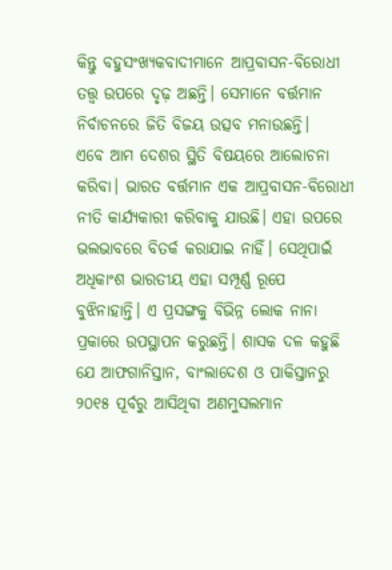କିନ୍ତୁ ବହୁସଂଖ୍ୟକବାଦୀମାନେ ଆପ୍ରବାସନ-ବିରୋଧୀ ତତ୍ତ୍ୱ ଉପରେ ଦୃଢ଼ ଅଛନ୍ତି। ସେମାନେ ବର୍ତ୍ତମାନ ନିର୍ବାଚନରେ ଜିତି ବିଜୟ ଉତ୍ସବ ମନାଉଛନ୍ତି।
ଏବେ ଆମ ଦେଶର ସ୍ଥିତି ବିଷୟରେ ଆଲୋଚନା କରିବା। ଭାରତ ବର୍ତ୍ତମାନ ଏକ ଆପ୍ରବାସନ-ବିରୋଧୀ ନୀତି କାର୍ଯ୍ୟକାରୀ କରିବାକୁ ଯାଉଛି। ଏହା ଉପରେ ଭଲଭାବରେ ବିତର୍କ କରାଯାଇ ନାହିଁ। ସେଥିପାଇଁ ଅଧିକାଂଶ ଭାରତୀୟ ଏହା ସମ୍ପୂର୍ଣ୍ଣ ରୂପେ ବୁଝିନାହାନ୍ତି। ଏ ପ୍ରସଙ୍ଗକୁ ବିଭିନ୍ନ ଲୋକ ନାନା ପ୍ରକାରେ ଉପସ୍ଥାପନ କରୁଛନ୍ତି। ଶାସକ ଦଳ କହୁଛି ଯେ ଆଫଗାନିସ୍ତାନ, ବାଂଲାଦେଶ ଓ ପାକିସ୍ତାନରୁ ୨୦୧୫ ପୂର୍ବରୁ ଆସିଥିବା ଅଣମୁସଲମାନ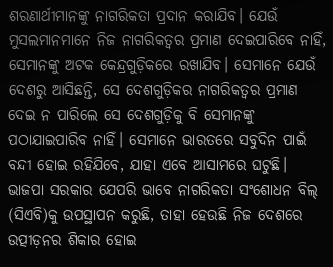ଶରଣାର୍ଥୀମାନଙ୍କୁ ନାଗରିକତା ପ୍ରଦାନ କରାଯିବ। ଯେଉଁ ମୁସଲମାନମାନେ ନିଜ ନାଗରିକତ୍ୱର ପ୍ରମାଣ ଦେଇପାରିବେ ନାହିଁ, ସେମାନଙ୍କୁ ଅଟକ କେନ୍ଦ୍ରଗୁଡ଼ିକରେ ରଖାଯିବ। ସେମାନେ ଯେଉଁ ଦେଶରୁ ଆସିଛନ୍ତି, ସେ ଦେଶଗୁଡ଼ିକର ନାଗରିକତ୍ୱର ପ୍ରମାଣ ଦେଇ ନ ପାରିଲେ ସେ ଦେଶଗୁଡ଼ିକୁ ବି ସେମାନଙ୍କୁ ପଠାଯାଇପାରିବ ନାହିଁ। ସେମାନେ ଭାରତରେ ସବୁଦିନ ପାଇଁ ବନ୍ଦୀ ହୋଇ ରହିଯିବେ, ଯାହା ଏବେ ଆସାମରେ ଘଟୁଛି। ଭାଜପା ସରକାର ଯେପରି ଭାବେ ନାଗରିକତା ସଂଶୋଧନ ବିଲ୍ (ସିଏବି)କୁ ଉପସ୍ଥାପନ କରୁଛି, ତାହା ହେଉଛି ନିଜ ଦେଶରେ ଉତ୍ପୀଡ଼ନର ଶିକାର ହୋଇ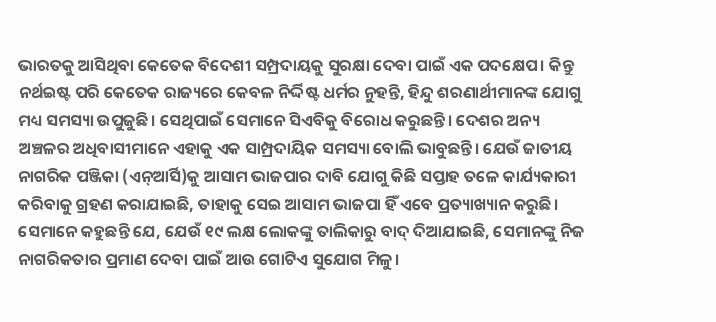ଭାରତକୁ ଆସିଥିବା କେତେକ ବିଦେଶୀ ସମ୍ପ୍ରଦାୟକୁ ସୁରକ୍ଷା ଦେବା ପାଇଁ ଏକ ପଦକ୍ଷେପ। କିନ୍ତୁ ନର୍ଥଇଷ୍ଟ ପରି କେତେକ ରାଜ୍ୟରେ କେବଳ ନିର୍ଦ୍ଦିଷ୍ଟ ଧର୍ମର ନୁହନ୍ତି, ହିନ୍ଦୁ ଶରଣାର୍ଥୀମାନଙ୍କ ଯୋଗୁ ମଧ୍ୟ ସମସ୍ୟା ଉପୁଜୁଛି। ସେଥିପାଇଁ ସେମାନେ ସିଏବିକୁ ବିରୋଧ କରୁଛନ୍ତି। ଦେଶର ଅନ୍ୟ ଅଞ୍ଚଳର ଅଧିବାସୀମାନେ ଏହାକୁ ଏକ ସାମ୍ପ୍ରଦାୟିକ ସମସ୍ୟା ବୋଲି ଭାବୁଛନ୍ତି। ଯେଉଁ ଜାତୀୟ ନାଗରିକ ପଞ୍ଜିକା (ଏନ୍ଆର୍ସି)କୁ ଆସାମ ଭାଜପାର ଦାବି ଯୋଗୁ କିଛି ସପ୍ତାହ ତଳେ କାର୍ଯ୍ୟକାରୀ କରିବାକୁ ଗ୍ରହଣ କରାଯାଇଛି, ତାହାକୁ ସେଇ ଆସାମ ଭାଜପା ହିଁ ଏବେ ପ୍ରତ୍ୟାଖ୍ୟାନ କରୁଛି। ସେମାନେ କହୁଛନ୍ତି ଯେ, ଯେଉଁ ୧୯ ଲକ୍ଷ ଲୋକଙ୍କୁ ତାଲିକାରୁ ବାଦ୍ ଦିଆଯାଇଛି, ସେମାନଙ୍କୁ ନିଜ ନାଗରିକତାର ପ୍ରମାଣ ଦେବା ପାଇଁ ଆଉ ଗୋଟିଏ ସୁଯୋଗ ମିଳୁ।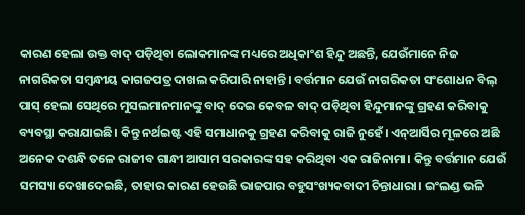କାରଣ ହେଲା ଉକ୍ତ ବାଦ୍ ପଡ଼ିଥିବା ଲୋକମାନଙ୍କ ମଧ୍ୟରେ ଅଧିକାଂଶ ହିନ୍ଦୁ ଅଛନ୍ତି, ଯେଉଁମାନେ ନିଜ ନାଗରିକତା ସମ୍ବନ୍ଧୀୟ କାଗଜପତ୍ର ଦାଖଲ କରିପାରି ନାହାନ୍ତି। ବର୍ତ୍ତମାନ ଯେଉଁ ନାଗରିକତା ସଂଶୋଧନ ବିଲ୍ ପାସ୍ ହେଲା ସେଥିରେ ମୁସଲମାନମାନଙ୍କୁ ବାଦ୍ ଦେଇ କେବଳ ବାଦ୍ ପଡ଼ିଥିବା ହିନ୍ଦୁମାନଙ୍କୁ ଗ୍ରହଣ କରିବାକୁ ବ୍ୟବସ୍ଥା କରାଯାଇଛି। କିନ୍ତୁ ନର୍ଥଇଷ୍ଟ ଏହି ସମାଧାନକୁ ଗ୍ରହଣ କରିବାକୁ ରାଜି ନୁହେଁ। ଏନ୍ଆର୍ସିର ମୂଳରେ ଅଛି ଅନେକ ଦଶନ୍ଧି ତଳେ ରାଜୀବ ଗାନ୍ଧୀ ଆସାମ ସରକାରଙ୍କ ସହ କରିଥିବା ଏକ ରାଜିନାମା। କିନ୍ତୁ ବର୍ତ୍ତମାନ ଯେଉଁ ସମସ୍ୟା ଦେଖାଦେଇଛି, ତାହାର କାରଣ ହେଉଛି ଭାଜପାର ବହୁସଂଖ୍ୟକବାଦୀ ଚିନ୍ତାଧାରା। ଇଂଲଣ୍ଡ ଭଳି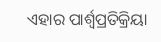ଏହାର ପାର୍ଶ୍ୱପ୍ରତିକ୍ରିୟା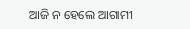ଆଜି ନ ହେଲେ ଆଗାମୀ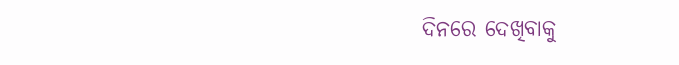ଦିନରେ ଦେଖିବାକୁ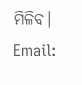ମିଳିବ।
Email: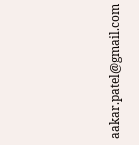aakar.patel@gmail.com